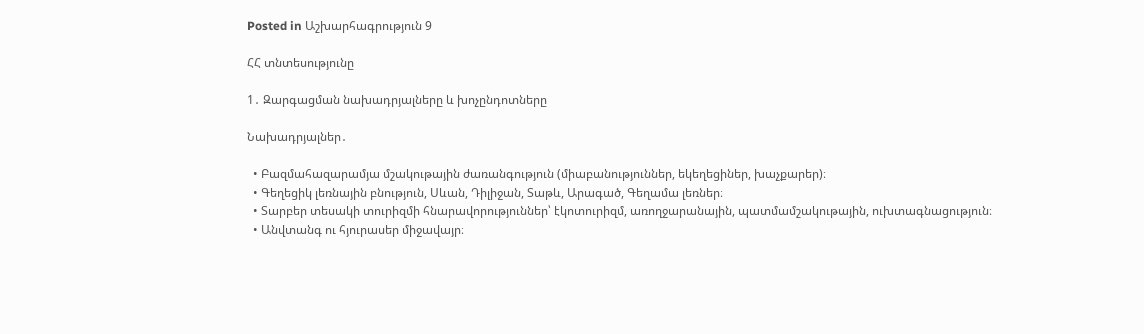Posted in Աշխարհագրություն 9

ՀՀ տնտեսությունը

1․ Զարգացման նախադրյալները և խոչընդոտները

Նախադրյալներ․

  • Բազմահազարամյա մշակութային ժառանգություն (միաբանություններ, եկեղեցիներ, խաչքարեր)։
  • Գեղեցիկ լեռնային բնություն, Սևան, Դիլիջան, Տաթև, Արագած, Գեղամա լեռներ։
  • Տարբեր տեսակի տուրիզմի հնարավորություններ՝ էկոտուրիզմ, առողջարանային, պատմամշակութային, ուխտագնացություն։
  • Անվտանգ ու հյուրասեր միջավայր։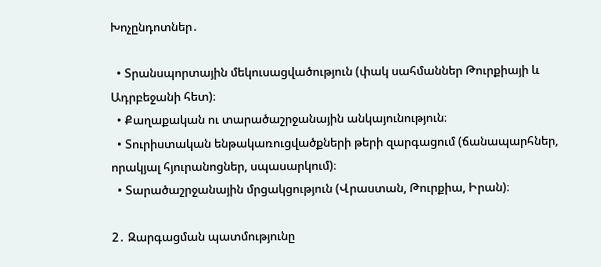Խոչընդոտներ․

  • Տրանսպորտային մեկուսացվածություն (փակ սահմաններ Թուրքիայի և Ադրբեջանի հետ)։
  • Քաղաքական ու տարածաշրջանային անկայունություն։
  • Տուրիստական ենթակառուցվածքների թերի զարգացում (ճանապարհներ, որակյալ հյուրանոցներ, սպասարկում)։
  • Տարածաշրջանային մրցակցություն (Վրաստան, Թուրքիա, Իրան)։

2․ Զարգացման պատմությունը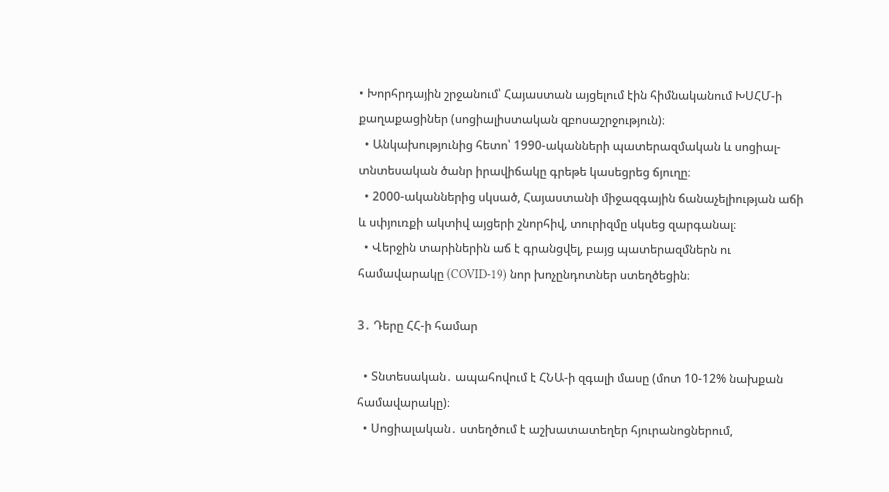• Խորհրդային շրջանում՝ Հայաստան այցելում էին հիմնականում ԽՍՀՄ-ի քաղաքացիներ (սոցիալիստական զբոսաշրջություն)։
  • Անկախությունից հետո՝ 1990-ականների պատերազմական և սոցիալ-տնտեսական ծանր իրավիճակը գրեթե կասեցրեց ճյուղը։
  • 2000-ականներից սկսած, Հայաստանի միջազգային ճանաչելիության աճի և սփյուռքի ակտիվ այցերի շնորհիվ, տուրիզմը սկսեց զարգանալ։
  • Վերջին տարիներին աճ է գրանցվել, բայց պատերազմներն ու համավարակը (COVID-19) նոր խոչընդոտներ ստեղծեցին։

3․ Դերը ՀՀ-ի համար

  • Տնտեսական․ ապահովում է ՀՆԱ-ի զգալի մասը (մոտ 10-12% նախքան համավարակը)։
  • Սոցիալական․ ստեղծում է աշխատատեղեր հյուրանոցներում,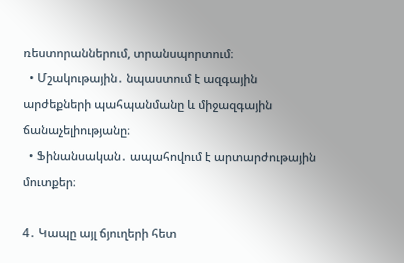ռեստորաններում, տրանսպորտում։
  • Մշակութային․ նպաստում է ազգային արժեքների պահպանմանը և միջազգային ճանաչելիությանը։
  • Ֆինանսական․ ապահովում է արտարժութային մուտքեր։

4․ Կապը այլ ճյուղերի հետ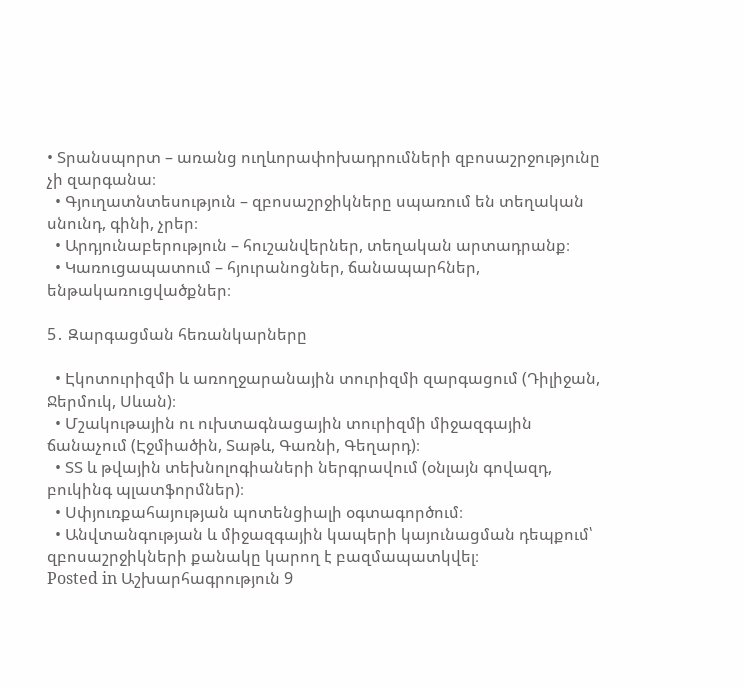• Տրանսպորտ – առանց ուղևորափոխադրումների զբոսաշրջությունը չի զարգանա։
  • Գյուղատնտեսություն – զբոսաշրջիկները սպառում են տեղական սնունդ, գինի, չրեր։
  • Արդյունաբերություն – հուշանվերներ, տեղական արտադրանք։
  • Կառուցապատում – հյուրանոցներ, ճանապարհներ, ենթակառուցվածքներ։

5․ Զարգացման հեռանկարները

  • Էկոտուրիզմի և առողջարանային տուրիզմի զարգացում (Դիլիջան, Ջերմուկ, Սևան)։
  • Մշակութային ու ուխտագնացային տուրիզմի միջազգային ճանաչում (Էջմիածին, Տաթև, Գառնի, Գեղարդ)։
  • ՏՏ և թվային տեխնոլոգիաների ներգրավում (օնլայն գովազդ, բուկինգ պլատֆորմներ)։
  • Սփյուռքահայության պոտենցիալի օգտագործում։
  • Անվտանգության և միջազգային կապերի կայունացման դեպքում՝ զբոսաշրջիկների քանակը կարող է բազմապատկվել։
Posted in Աշխարհագրություն 9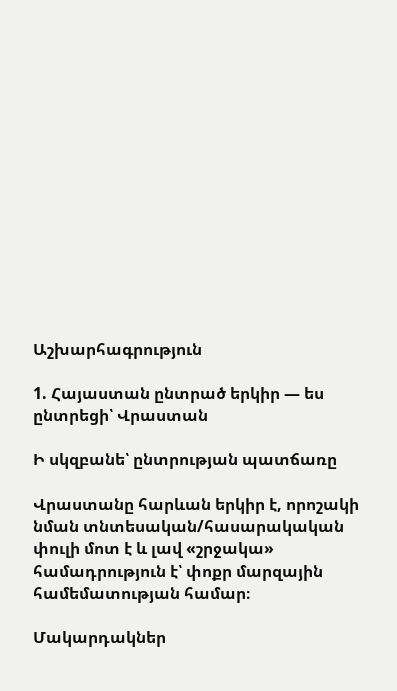Աշխարհագրություն

1. Հայաստան ընտրած երկիր — ես ընտրեցի՝ Վրաստան

Ի սկզբանե՝ ընտրության պատճառը

Վրաստանը հարևան երկիր է, որոշակի նման տնտեսական/հասարակական փուլի մոտ է և լավ «շրջակա» համադրություն է՝ փոքր մարզային համեմատության համար։

Մակարդակներ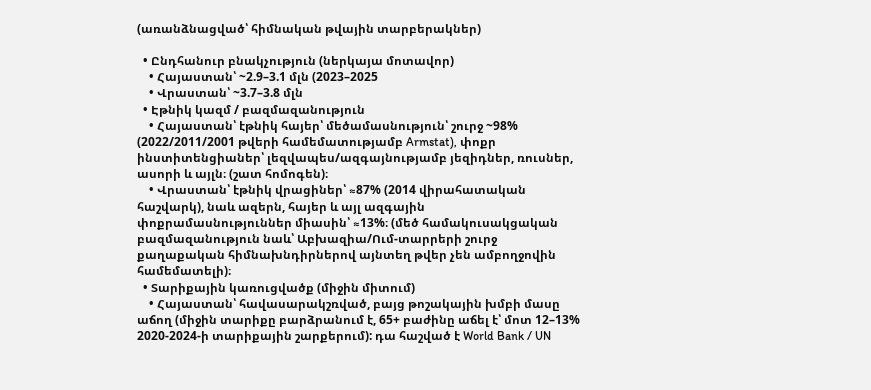(առանձնացված՝ հիմնական թվային տարբերակներ)

  • Ընդհանուր բնակչություն (ներկայա մոտավոր)
    • Հայաստան՝ ~2.9–3.1 մլն (2023–2025
    • Վրաստան՝ ~3.7–3.8 մլն
  • Էթնիկ կազմ / բազմազանություն
    • Հայաստան՝ էթնիկ հայեր՝ մեծամասնություն՝ շուրջ ~98% (2022/2011/2001 թվերի համեմատությամբ Armstat), փոքր ինստիտենցիաներ՝ լեզվապես/ազգայնությամբ յեզիդներ, ռուսներ, ասորի և այլն։ (շատ հոմոգեն)։
    • Վրաստան՝ էթնիկ վրացիներ՝ ≈87% (2014 վիրահատական հաշվարկ), նաև ազերն, հայեր և այլ ազգային փոքրամասնություններ միասին՝ ≈13%։ (մեծ համակուսակցական բազմազանություն նաև՝ Աբխազիա/Ում-տարրերի շուրջ քաղաքական հիմնախնդիրներով այնտեղ թվեր չեն ամբողջովին համեմատելի)։
  • Տարիքային կառուցվածք (միջին միտում)
    • Հայաստան՝ հավասարակշռված, բայց թոշակային խմբի մասը աճող (միջին տարիքը բարձրանում է, 65+ բաժինը աճել է՝ մոտ 12–13% 2020-2024-ի տարիքային շարքերում): դա հաշված է World Bank / UN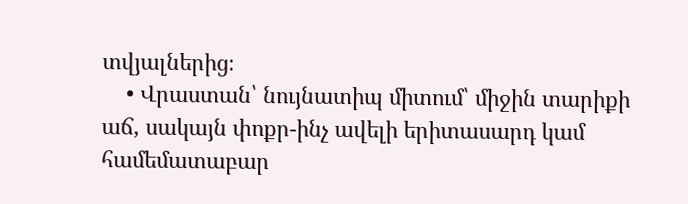տվյալներից։
    • Վրաստան՝ նույնատիպ միտում՝ միջին տարիքի աճ, սակայն փոքր-ինչ ավելի երիտասարդ կամ համեմատաբար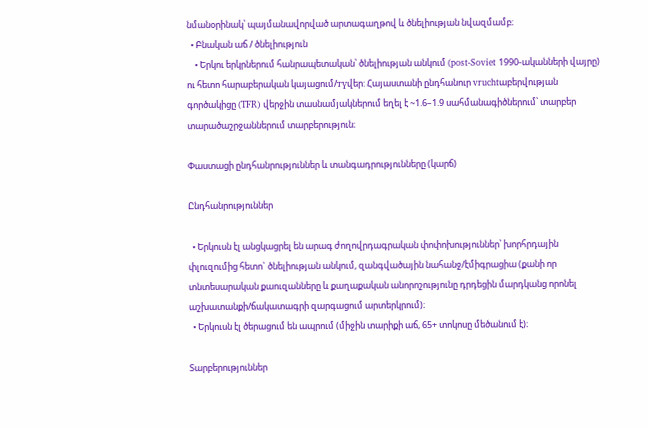նմանօրինակ՝ պայմանավորված արտագաղթով և ծնելիության նվազմամբ։
  • Բնական աճ / ծնելիություն
    • Երկու երկրներում հանրապետական՝ ծնելիության անկում (post-Soviet 1990-ականների վայրը) ու հետո հարաբերական կայացում/түվեր: Հայաստանի ընդհանուր vruchtաբերվության գործակիցը (TFR) վերջին տասնամյակներում եղել է ~1.6–1.9 սահմանագիծներում՝ տարբեր տարածաշրջաններում տարբերություն։

Փաստացի ընդհանրություններ և տանգադրությունները (կարճ)

Ընդհանրություններ

  • Երկուսն էլ անցկացրել են արագ ժողովրդագրական փոփոխություններ՝ խորհրդային փլուզումից հետո` ծնելիության անկում, զանգվածային նահանջ/էմիգրացիա (քանի որ տնտեսարական քաուզանները և քաղաքական անորոշությունը դրդեցին մարդկանց որոնել աշխատանքի/ճակատագրի զարգացում արտերկրում)։
  • Երկուսն էլ ծերացում են ապրում (միջին տարիքի աճ, 65+ տոկոսը մեծանում է)։

Տարբերություններ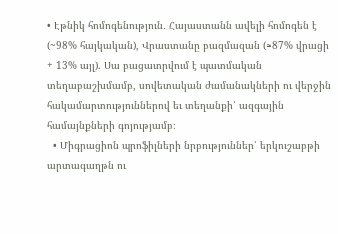• Էթնիկ հոմոգենություն․ Հայաստանն ավելի հոմոգեն է (~98% հայկական), Վրաստանը բազմազան (≈87% վրացի + 13% այլ). Սա բացատրվում է պատմական տեղաբաշխմամբ, սովետական ժամանակների ու վերջին հակամարտություններով եւ տեղանքի՝ ազգային համայնքների գոյությամբ։
  • Միգրացիոն պրոֆիլների նրբություններ՝ երկուշաբթի արտագաղթն ու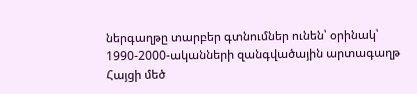ներգաղթը տարբեր գտնումներ ունեն՝ օրինակ՝ 1990-2000-ականների զանգվածային արտագաղթ Հայցի մեծ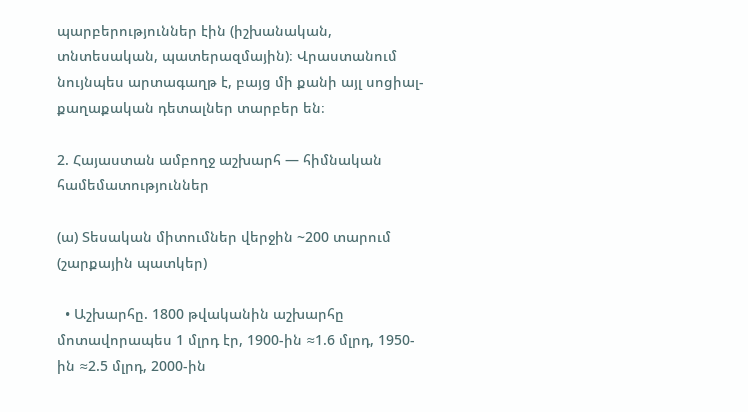պարբերություններ էին (իշխանական, տնտեսական, պատերազմային)։ Վրաստանում նույնպես արտագաղթ է, բայց մի քանի այլ սոցիալ-քաղաքական դետալներ տարբեր են։

2. Հայաստան ամբողջ աշխարհ — հիմնական համեմատություններ

(ա) Տեսական միտումներ վերջին ~200 տարում (շարքային պատկեր)

  • Աշխարհը. 1800 թվականին աշխարհը մոտավորապես 1 մլրդ էր, 1900-ին ≈1.6 մլրդ, 1950-ին ≈2.5 մլրդ, 2000-ին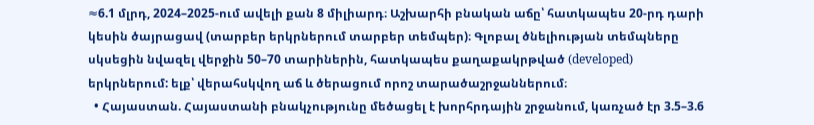≈6.1 մլրդ, 2024–2025-ում ավելի քան 8 միլիարդ։ Աշխարհի բնական աճը՝ հատկապես 20-րդ դարի կեսին ծայրացավ (տարբեր երկրներում տարբեր տեմպեր)։ Գլոբալ ծնելիության տեմպները սկսեցին նվազել վերջին 50–70 տարիներին, հատկապես քաղաքակրթված (developed) երկրներում: ելք՝ վերահսկվող աճ և ծերացում որոշ տարածաշրջաններում։
  • Հայաստան. Հայաստանի բնակչությունը մեծացել է խորհրդային շրջանում, կառչած էր 3.5–3.6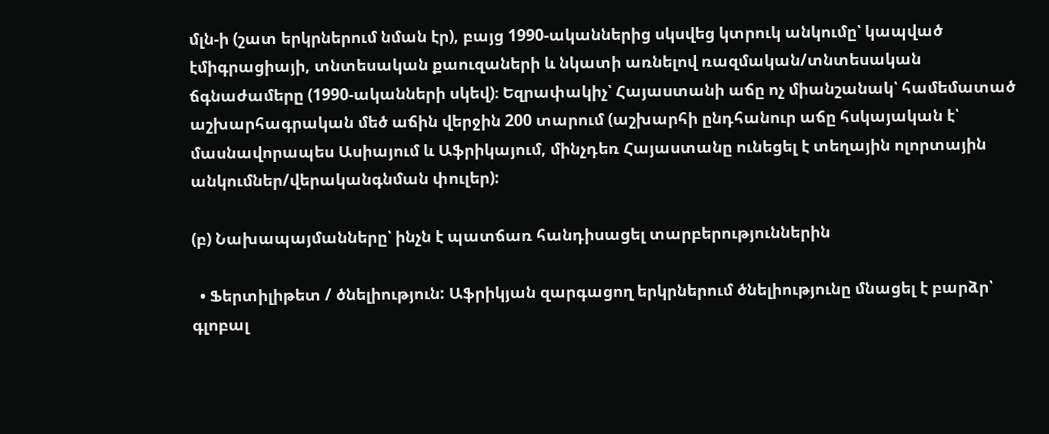մլն-ի (շատ երկրներում նման էր), բայց 1990-ականներից սկսվեց կտրուկ անկումը՝ կապված էմիգրացիայի, տնտեսական քաուզաների և նկատի առնելով ռազմական/տնտեսական ճգնաժամերը (1990-ականների սկեվ)։ Եզրափակիչ՝ Հայաստանի աճը ոչ միանշանակ՝ համեմատած աշխարհագրական մեծ աճին վերջին 200 տարում (աշխարհի ընդհանուր աճը հսկայական է՝ մասնավորապես Ասիայում և Աֆրիկայում, մինչդեռ Հայաստանը ունեցել է տեղային ոլորտային անկումներ/վերականգնման փուլեր):

(բ) Նախապայմանները՝ ինչն է պատճառ հանդիսացել տարբերություններին

  • Ֆերտիլիթետ / ծնելիություն: Աֆրիկյան զարգացող երկրներում ծնելիությունը մնացել է բարձր՝ գլոբալ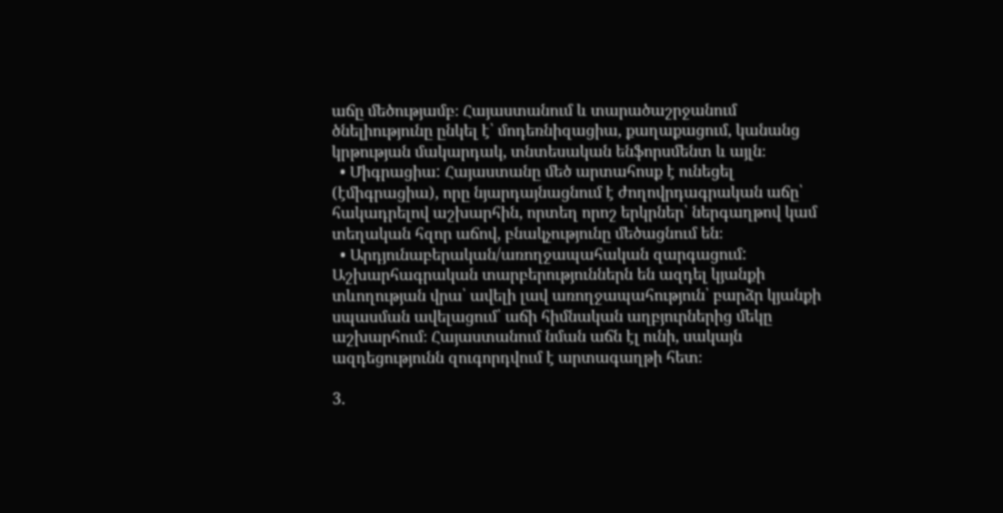աճը մեծությամբ։ Հայաստանում և տարածաշրջանում ծնելիությունը ընկել է՝ մոդեռնիզացիա, քաղաքացում, կանանց կրթության մակարդակ, տնտեսական ենֆորսմենտ և այլն։
  • Միգրացիա: Հայաստանը մեծ արտահոսք է ունեցել (էմիգրացիա), որը նյարդայնացնում է ժողովրդագրական աճը՝ հակադրելով աշխարհին, որտեղ որոշ երկրներ՝ ներգաղթով կամ տեղական հզոր աճով, բնակչությունը մեծացնում են։
  • Արդյունաբերական/առողջապահական զարգացում: Աշխարհագրական տարբերություններն են ազդել կյանքի տևողության վրա՝ ավելի լավ առողջապահություն՝ բարձր կյանքի սպասման ավելացում՝ աճի հիմնական աղբյուրներից մեկը աշխարհում։ Հայաստանում նման աճն էլ ունի, սակայն ազդեցությունն զուգորդվում է արտագաղթի հետ։

3.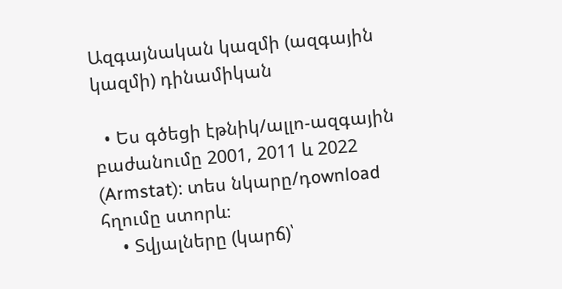Ազգայնական կազմի (ազգային կազմի) դինամիկան

  • Ես գծեցի էթնիկ/ալլո-ազգային բաժանումը 2001, 2011 և 2022 (Armstat): տես նկարը/դownload հղումը ստորև։
    • Տվյալները (կարճ)՝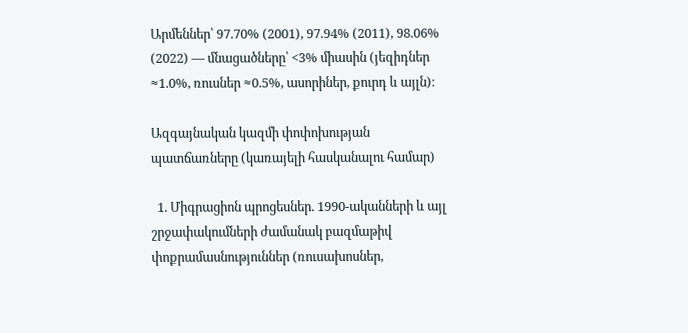Արմեններ՝ 97.70% (2001), 97.94% (2011), 98.06% (2022) — մնացածները՝ <3% միասին (յեզիդներ ≈1.0%, ռուսներ ≈0.5%, ասորիներ, քուրդ և այլն)։

Ազգայնական կազմի փոփոխության պատճառները (կառայելի հասկանալու համար)

  1. Միգրացիոն պրոցեսներ. 1990-ականների և այլ շրջափակումների ժամանակ բազմաթիվ փոքրամասնություններ (ռուսախոսներ,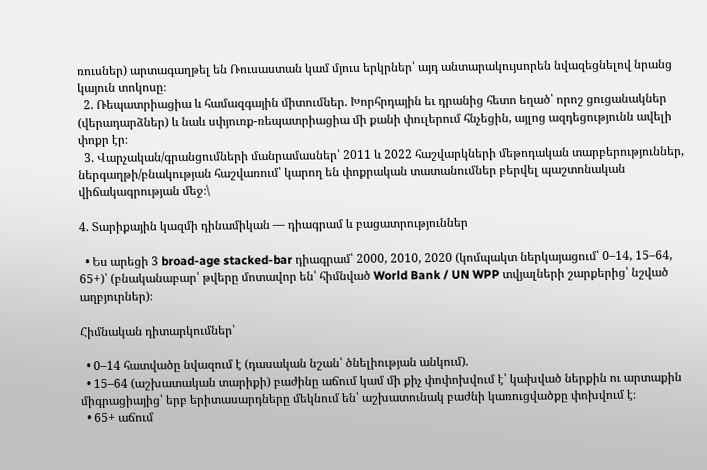ռուսներ) արտագաղթել են Ռուսաստան կամ մյուս երկրներ՝ այդ անտարակույսորեն նվազեցնելով նրանց կայուն տոկոսը։
  2. Ռեպատրիացիա և համազգային միտումներ. Խորհրդային եւ դրանից հետո եղած՝ որոշ ցուցանակներ (վերադարձներ) և նաև սփյուռք-ռեպատրիացիա մի քանի փուլերում հնչեցին, այլոց ազդեցությունն ավելի փոքր էր։
  3. Վարչական/գրանցումների մանրամասներ՝ 2011 և 2022 հաշվարկների մեթոդական տարբերություններ, ներգաղթի/բնակության հաշվառում՝ կարող են փոքրական տատանումներ բերվել պաշտոնական վիճակագրության մեջ։\

4. Տարիքային կազմի դինամիկան — դիագրամ և բացատրություններ

  • Ես արեցի 3 broad-age stacked-bar դիագրամ՝ 2000, 2010, 2020 (կոմպակտ ներկայացում՝ 0–14, 15–64, 65+)՝ (բնականաբար՝ թվերը մոտավոր են՝ հիմնված World Bank / UN WPP տվյալների շարքերից՝ նշված աղբյուրներ)։

Հիմնական դիտարկումներ՝

  • 0–14 հատվածը նվազում է (դասական նշան՝ ծնելիության անկում).
  • 15–64 (աշխատական տարիքի) բաժինը աճում կամ մի քիչ փոփոխվում է՝ կախված ներքին ու արտաքին միգրացիայից՝ երբ երիտասարդները մեկնում են՝ աշխատունակ բաժնի կառուցվածքը փոխվում է։
  • 65+ աճում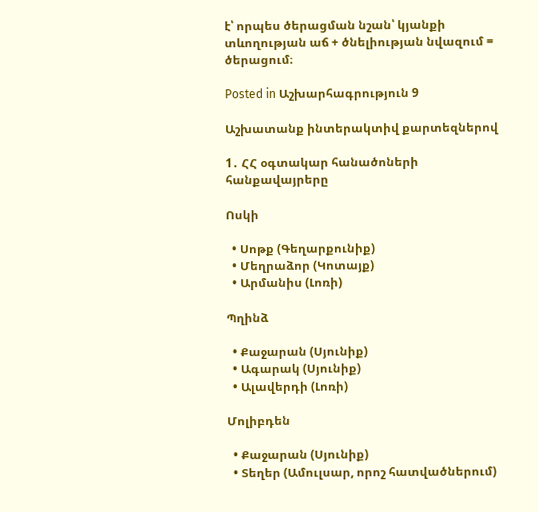է՝ որպես ծերացման նշան՝ կյանքի տևողության աճ + ծնելիության նվազում = ծերացում։

Posted in Աշխարհագրություն 9

Աշխատանք ինտերակտիվ քարտեզներով

1․ ՀՀ օգտակար հանածոների հանքավայրերը

Ոսկի

  • Սոթք (Գեղարքունիք)
  • Մեղրաձոր (Կոտայք)
  • Արմանիս (Լոռի)

Պղինձ

  • Քաջարան (Սյունիք)
  • Ագարակ (Սյունիք)
  • Ալավերդի (Լոռի)

Մոլիբդեն

  • Քաջարան (Սյունիք)
  • Տեղեր (Ամուլսար, որոշ հատվածներում)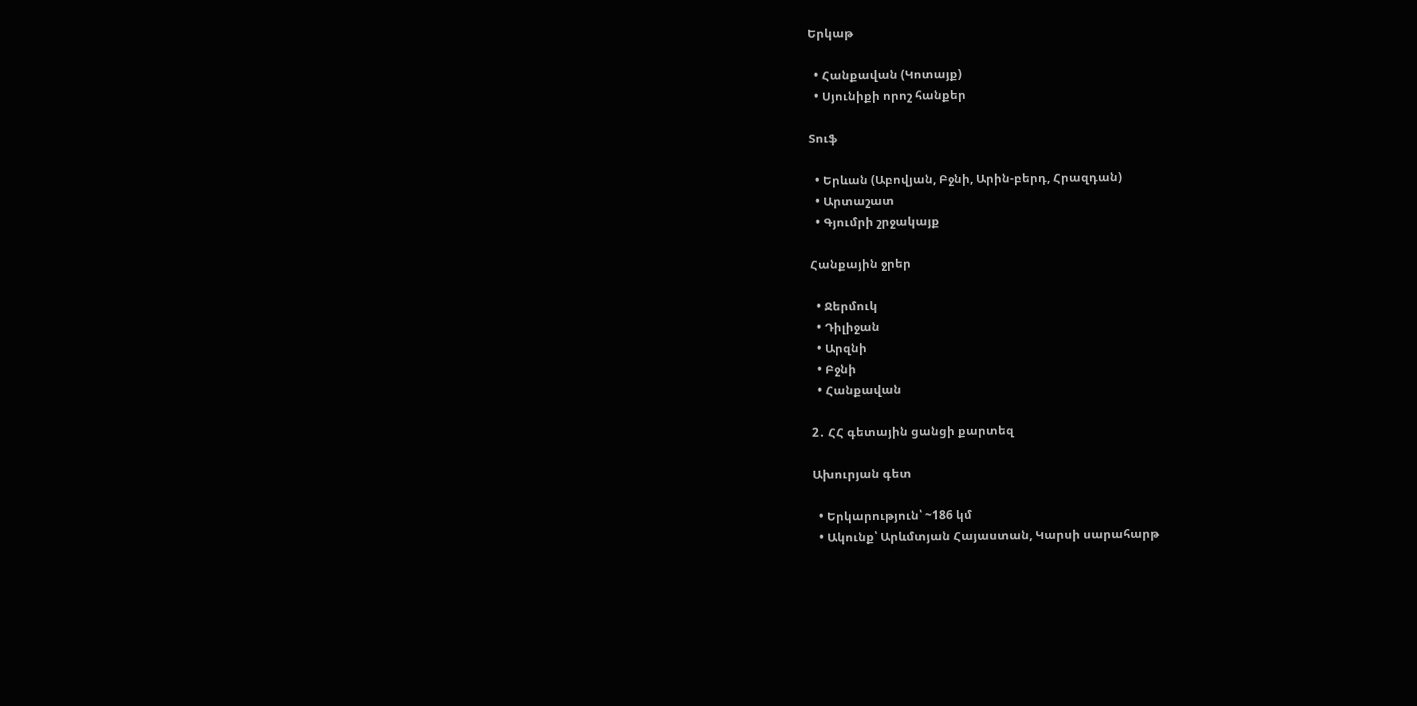Երկաթ

  • Հանքավան (Կոտայք)
  • Սյունիքի որոշ հանքեր

Տուֆ

  • Երևան (Աբովյան, Բջնի, Արին-բերդ, Հրազդան)
  • Արտաշատ
  • Գյումրի շրջակայք

Հանքային ջրեր

  • Ջերմուկ
  • Դիլիջան
  • Արզնի
  • Բջնի
  • Հանքավան

2․ ՀՀ գետային ցանցի քարտեզ

Ախուրյան գետ

  • Երկարություն՝ ~186 կմ
  • Ակունք՝ Արևմտյան Հայաստան, Կարսի սարահարթ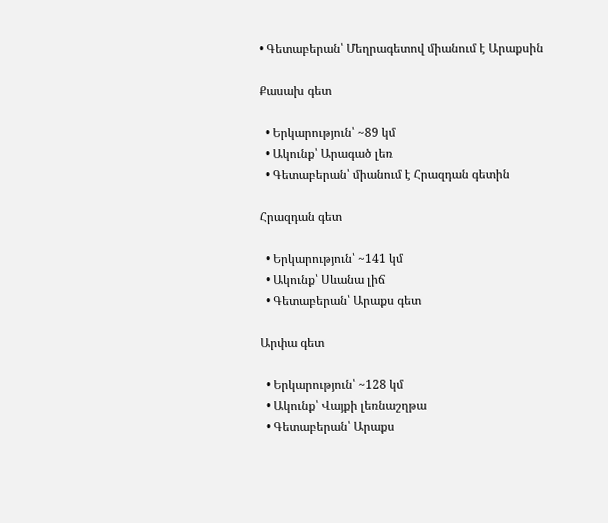• Գետաբերան՝ Մեղրագետով միանում է Արաքսին

Քասախ գետ

  • Երկարություն՝ ~89 կմ
  • Ակունք՝ Արագած լեռ
  • Գետաբերան՝ միանում է Հրազդան գետին

Հրազդան գետ

  • Երկարություն՝ ~141 կմ
  • Ակունք՝ Սևանա լիճ
  • Գետաբերան՝ Արաքս գետ

Արփա գետ

  • Երկարություն՝ ~128 կմ
  • Ակունք՝ Վայքի լեռնաշղթա
  • Գետաբերան՝ Արաքս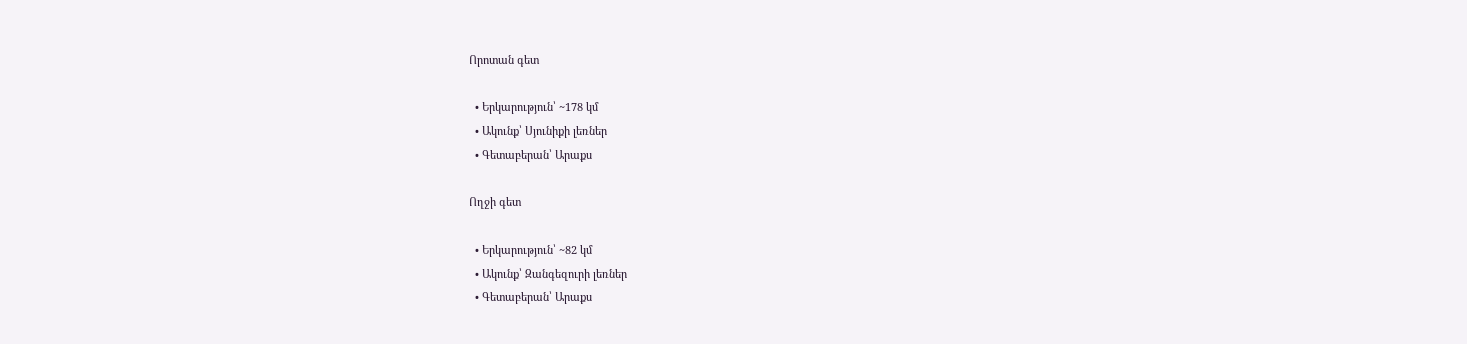Որոտան գետ

  • Երկարություն՝ ~178 կմ
  • Ակունք՝ Սյունիքի լեռներ
  • Գետաբերան՝ Արաքս

Ողջի գետ

  • Երկարություն՝ ~82 կմ
  • Ակունք՝ Զանգեզուրի լեռներ
  • Գետաբերան՝ Արաքս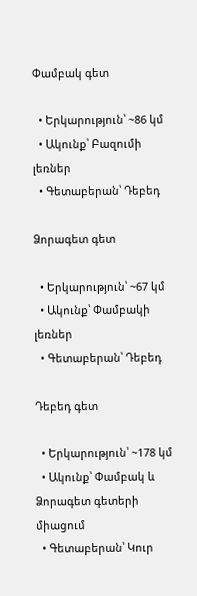Փամբակ գետ

  • Երկարություն՝ ~86 կմ
  • Ակունք՝ Բազումի լեռներ
  • Գետաբերան՝ Դեբեդ

Ձորագետ գետ

  • Երկարություն՝ ~67 կմ
  • Ակունք՝ Փամբակի լեռներ
  • Գետաբերան՝ Դեբեդ

Դեբեդ գետ

  • Երկարություն՝ ~178 կմ
  • Ակունք՝ Փամբակ և Ձորագետ գետերի միացում
  • Գետաբերան՝ Կուր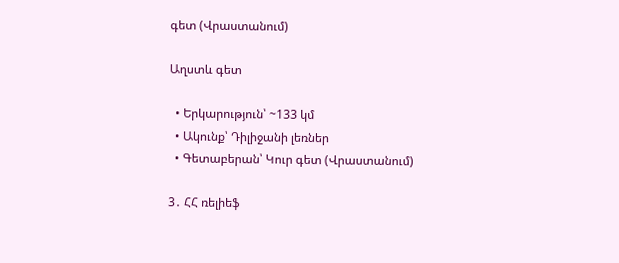գետ (Վրաստանում)

Աղստև գետ

  • Երկարություն՝ ~133 կմ
  • Ակունք՝ Դիլիջանի լեռներ
  • Գետաբերան՝ Կուր գետ (Վրաստանում)

3․ ՀՀ ռելիեֆ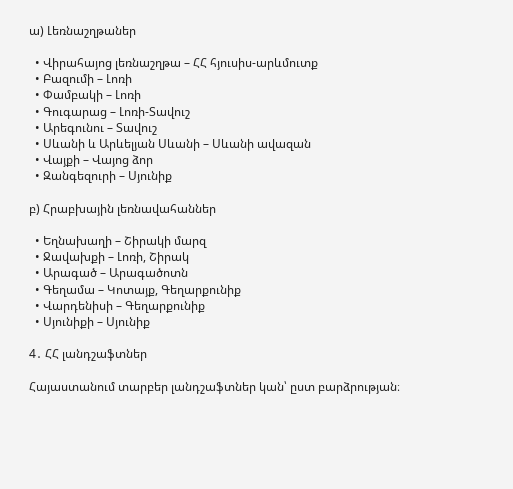ա) Լեռնաշղթաներ

  • Վիրահայոց լեռնաշղթա – ՀՀ հյուսիս-արևմուտք
  • Բազումի – Լոռի
  • Փամբակի – Լոռի
  • Գուգարաց – Լոռի-Տավուշ
  • Արեգունու – Տավուշ
  • Սևանի և Արևելյան Սևանի – Սևանի ավազան
  • Վայքի – Վայոց ձոր
  • Զանգեզուրի – Սյունիք

բ) Հրաբխային լեռնավահաններ

  • Եղնախաղի – Շիրակի մարզ
  • Ջավախքի – Լոռի, Շիրակ
  • Արագած – Արագածոտն
  • Գեղամա – Կոտայք, Գեղարքունիք
  • Վարդենիսի – Գեղարքունիք
  • Սյունիքի – Սյունիք

4․ ՀՀ լանդշաֆտներ

Հայաստանում տարբեր լանդշաֆտներ կան՝ ըստ բարձրության։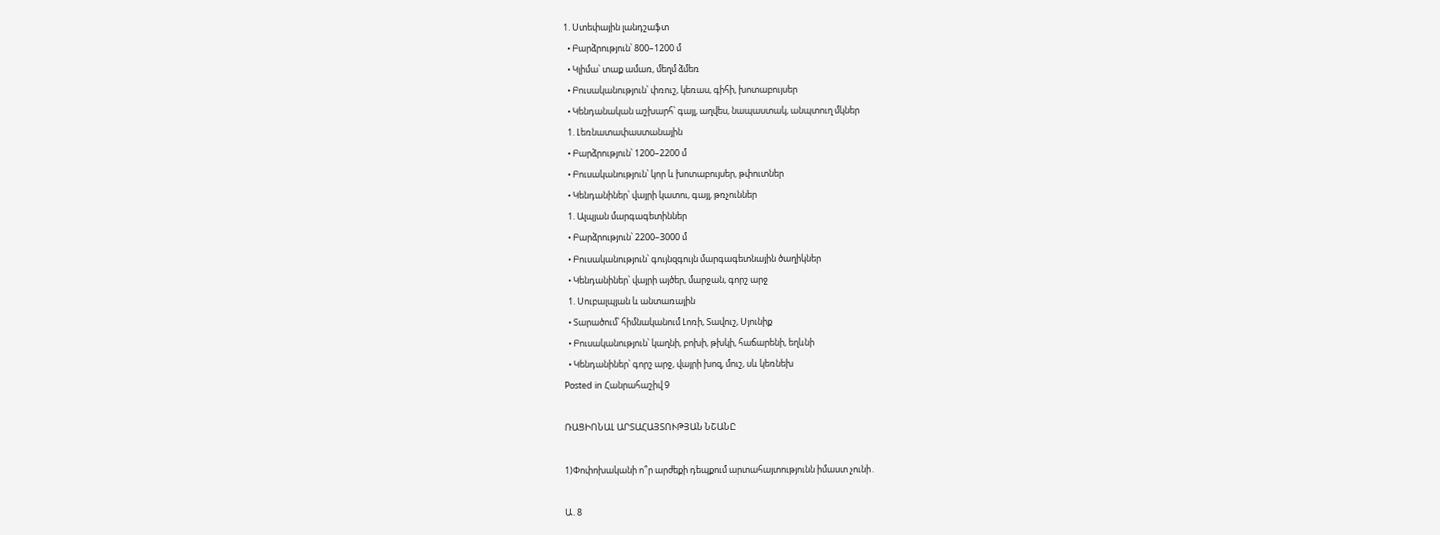1. Ստեփային լանդշաֆտ
  • Բարձրություն՝ 800–1200 մ
  • Կլիմա՝ տաք ամառ, մեղմ ձմեռ
  • Բուսականություն՝ փռուշ, կեռաս, գիհի, խոտաբույսեր
  • Կենդանական աշխարհ՝ գայլ, աղվես, նապաստակ, անպտուղ մկներ
  1. Լեռնատափաստանային
  • Բարձրություն՝ 1200–2200 մ
  • Բուսականություն՝ կոր և խոտաբույսեր, թփուտներ
  • Կենդանիներ՝ վայրի կատու, գայլ, թռչուններ
  1. Ալպյան մարգագետիններ
  • Բարձրություն՝ 2200–3000 մ
  • Բուսականություն՝ գույնզգույն մարգագետնային ծաղիկներ
  • Կենդանիներ՝ վայրի այծեր, մարջան, գորշ արջ
  1. Սուբալպյան և անտառային
  • Տարածում՝ հիմնականում Լոռի, Տավուշ, Սյունիք
  • Բուսականություն՝ կաղնի, բոխի, թխկի, հաճարենի, եղևնի
  • Կենդանիներ՝ գորշ արջ, վայրի խոզ, մուշ, սև կեռնեխ
Posted in Հանրահաշիվ 9

ՌԱՑԻՈՆԱԼ ԱՐՏԱՀԱՅՏՈՒԹՅԱՆ ՆՇԱՆԸ

1)Փոփոխականի ո՞ր արժեքի դեպքում արտահայտությունն իմաստ չունի․

Ա․8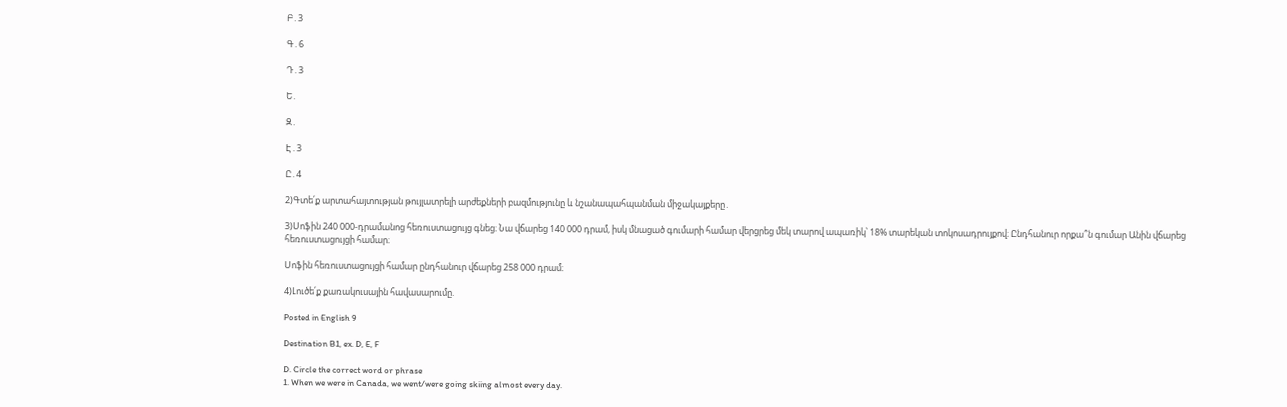Բ․3

Գ․6

Դ․3

Ե․

Զ․

Է․3

Ը․4

2)Գտե՛ք արտահայտության թույլատրելի արժեքների բազմությունը և նշանապահպանման միջակայքերը․

3)Սոֆին 240 000-դրամանոց հեռուստացույց գնեց։ Նա վճարեց 140 000 դրամ, իսկ մնացած գումարի համար վերցրեց մեկ տարով ապառիկ՝ 18% տարեկան տոկոսադրույքով։ Ընդհանուր որքա՞ն գումար Անին վճարեց հեռուստացույցի համար։

Սոֆին հեռուստացույցի համար ընդհանուր վճարեց 258 000 դրամ։

4)Լուծե՛ք քառակուսային հավասարումը.

Posted in English 9

Destination B1, ex. D, E, F

D. Circle the correct word or phrase
1. When we were in Canada, we went/were going skiing almost every day.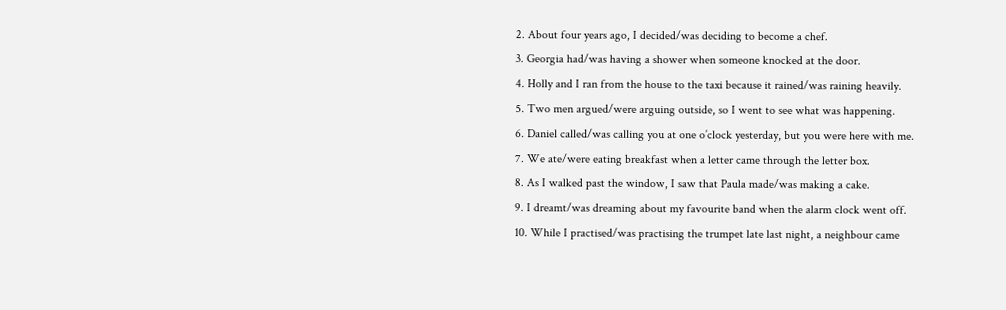2. About four years ago, I decided/was deciding to become a chef.
3. Georgia had/was having a shower when someone knocked at the door.
4. Holly and I ran from the house to the taxi because it rained/was raining heavily.
5. Two men argued/were arguing outside, so I went to see what was happening.
6. Daniel called/was calling you at one o’clock yesterday, but you were here with me.
7. We ate/were eating breakfast when a letter came through the letter box.
8. As I walked past the window, I saw that Paula made/was making a cake.
9. I dreamt/was dreaming about my favourite band when the alarm clock went off.
10. While I practised/was practising the trumpet late last night, a neighbour came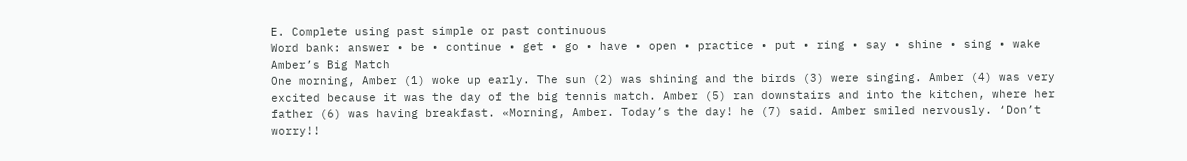E. Complete using past simple or past continuous
Word bank: answer • be • continue • get • go • have • open • practice • put • ring • say • shine • sing • wake
Amber’s Big Match
One morning, Amber (1) woke up early. The sun (2) was shining and the birds (3) were singing. Amber (4) was very excited because it was the day of the big tennis match. Amber (5) ran downstairs and into the kitchen, where her father (6) was having breakfast. «Morning, Amber. Today’s the day! he (7) said. Amber smiled nervously. ‘Don’t worry!!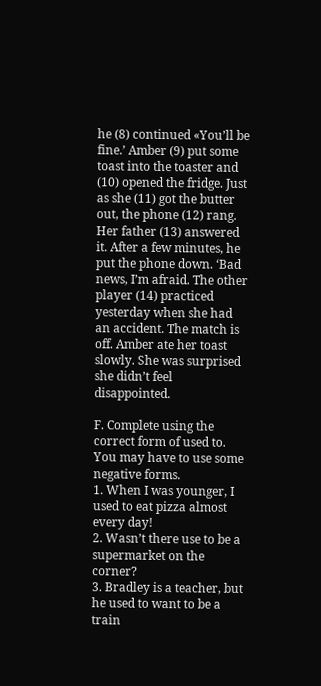he (8) continued «You’ll be fine.’ Amber (9) put some toast into the toaster and (10) opened the fridge. Just as she (11) got the butter out, the phone (12) rang. Her father (13) answered it. After a few minutes, he put the phone down. ‘Bad news, I’m afraid. The other player (14) practiced yesterday when she had an accident. The match is off. Amber ate her toast slowly. She was surprised she didn’t feel disappointed.

F. Complete using the correct form of used to. You may have to use some negative forms.
1. When I was younger, I used to eat pizza almost every day!
2. Wasn’t there use to be a supermarket on the corner?
3. Bradley is a teacher, but he used to want to be a train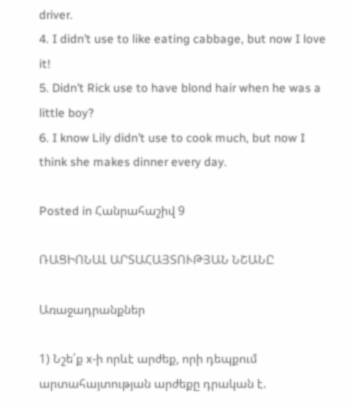driver.
4. I didn’t use to like eating cabbage, but now I love it!
5. Didn’t Rick use to have blond hair when he was a little boy?
6. I know Lily didn’t use to cook much, but now I think she makes dinner every day.

Posted in Հանրահաշիվ 9

ՌԱՑԻՈՆԱԼ ԱՐՏԱՀԱՅՏՈՒԹՅԱՆ ՆՇԱՆԸ

Առաջադրանքներ

1) Նշե՛ք x-ի որևէ արժեք, որի դեպքում արտահայտության արժեքը դրական է.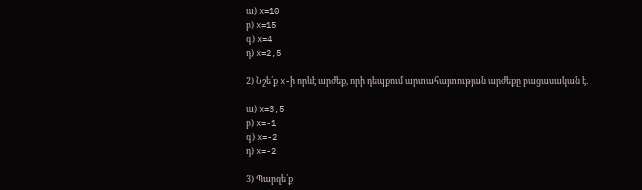ա) x=10
բ) x=15
գ) x=4
դ) x=2,5

2) Նշե՛ք x-ի որևէ արժեք, որի դեպքում արտահայտության արժեքը բացասական է.

ա) x=3,5
բ) x=-1
գ) x=-2
դ) x=-2

3) Պարզե՛ք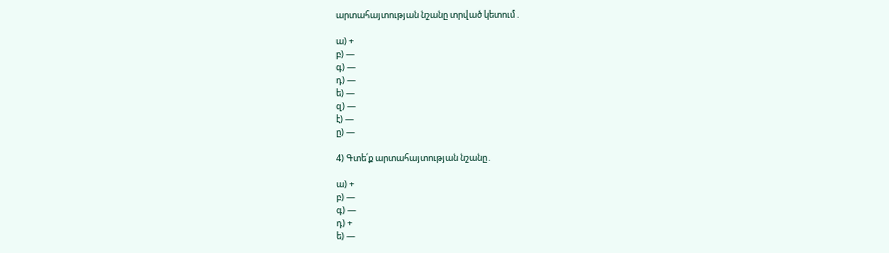արտահայտության նշանը տրված կետում․

ա) +
բ) —
գ) —
դ) —
ե) —
զ) —
է) —
ը) —

4) Գտե՛ք արտահայտության նշանը․

ա) +
բ) —
գ) —
դ) +
ե) —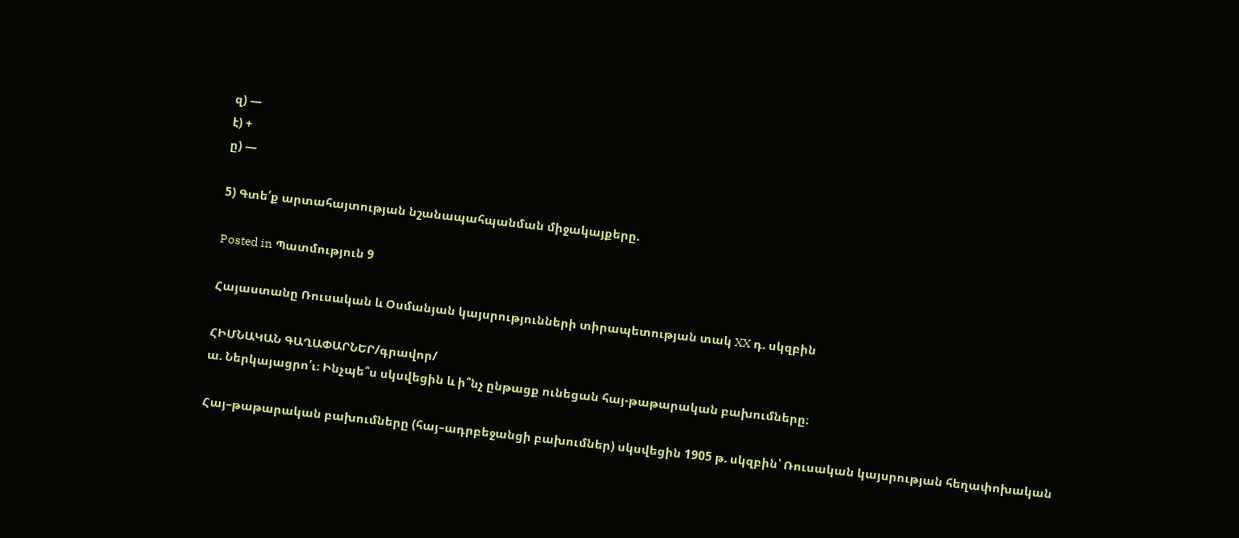զ) —
է) +
ը) —

5) Գտե՛ք արտահայտության նշանապահպանման միջակայքերը.

Posted in Պատմություն 9

Հայաստանը Ռուսական և Օսմանյան կայսրությունների տիրապետության տակ XX դ. սկզբին

ՀԻՄՆԱԿԱՆ ԳԱՂԱՓԱՐՆԵՐ/գրավոր/
ա. Ներկայացրո՛ւ։ Ինչպե՞ս սկսվեցին և ի՞նչ ընթացք ունեցան հայ-թաթարական բախումները։

Հայ–թաթարական բախումները (հայ–ադրբեջանցի բախումներ) սկսվեցին 1905 թ. սկզբին՝ Ռուսական կայսրության հեղափոխական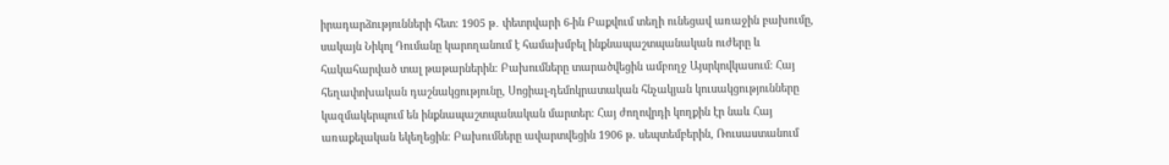իրադարձությունների հետ։ 1905 թ․ փետրվարի 6-ին Բաքվում տեղի ունեցավ առաջին բախումը, սակայն Նիկոլ Դումանը կարողանում է համախմբել ինքնապաշտպանական ուժերը և հակահարված տալ թաթարներին։ Բախումները տարածվեցին ամբողջ Այսրկովկասում։ Հայ հեղափոխական դաշնակցությունը, Սոցիալ-դեմոկրատական հնչակյան կուսակցությունները կազմակերպում են ինքնապաշտպանական մարտեր։ Հայ ժողովրդի կողքին էր նաև Հայ առաքելական եկեղեցին։ Բախումները ավարտվեցին 1906 թ. սեպտեմբերին, Ռուսաստանում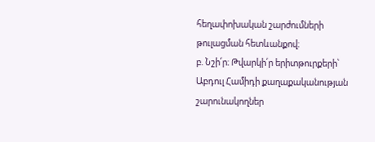հեղափոխական շարժումների թուլացման հետևանքով։
բ. Նշի՛ր։ Թվարկի՛ր երիտթուրքերի՝ Աբդուլ Համիդի քաղաքականության շարունակողներ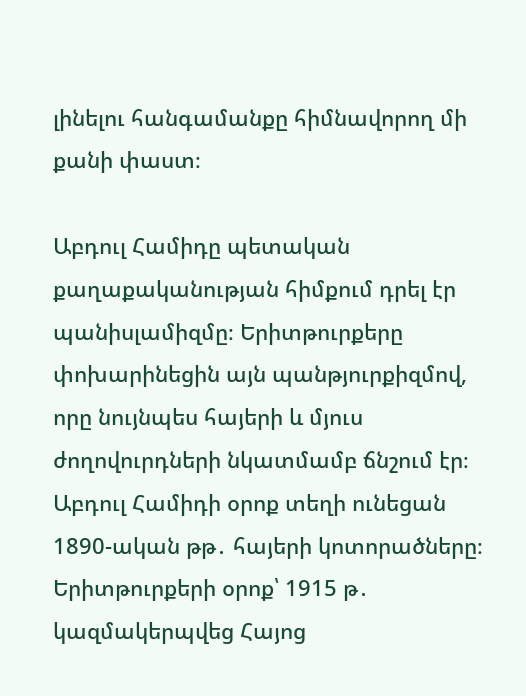լինելու հանգամանքը հիմնավորող մի քանի փաստ։

Աբդուլ Համիդը պետական քաղաքականության հիմքում դրել էր պանիսլամիզմը։ Երիտթուրքերը փոխարինեցին այն պանթյուրքիզմով, որը նույնպես հայերի և մյուս ժողովուրդների նկատմամբ ճնշում էր։ Աբդուլ Համիդի օրոք տեղի ունեցան 1890-ական թթ․ հայերի կոտորածները։ Երիտթուրքերի օրոք՝ 1915 թ․ կազմակերպվեց Հայոց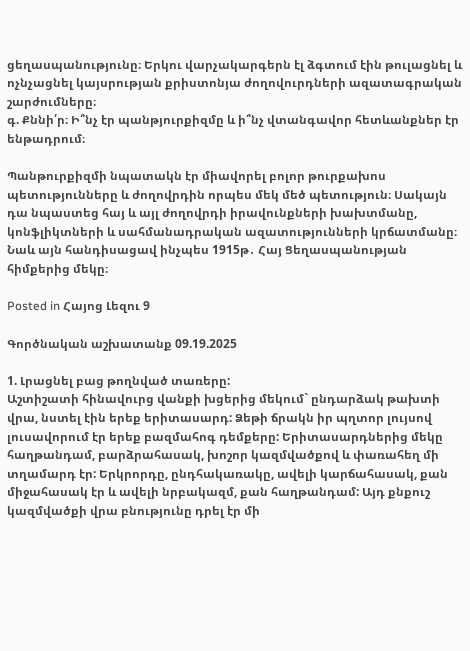ցեղասպանությունը։ Երկու վարչակարգերն էլ ձգտում էին թուլացնել և ոչնչացնել կայսրության քրիստոնյա ժողովուրդների ազատագրական շարժումները։
գ. Քննի՛ր։ Ի՞նչ էր պանթյուրքիզմը և ի՞նչ վտանգավոր հետևանքներ էր ենթադրում։

Պանթուրքիզմի նպատակն էր միավորել բոլոր թուրքախոս պետությունները և ժողովրդին որպես մեկ մեծ պետություն։ Սակայն դա նպաստեց հայ և այլ ժողովրդի իրավունքների խախտմանը, կոնֆլիկտների և սահմանադրական ազատությունների կրճատմանը։ Նաև այն հանդիսացավ ինչպես 1915թ․ Հայ Ցեղասպանության հիմքերից մեկը։

Posted in Հայոց Լեզու 9

Գործնական աշխատանք 09.19.2025

1. Լրացնել բաց թողնված տառերը:
Աշտիշատի հինավուրց վանքի խցերից մեկում` ընդարձակ թախտի վրա, նստել էին երեք երիտասարդ: Ձեթի ճրակն իր պղտոր լույսով լուսավորում էր երեք բազմահոգ դեմքերը: Երիտասարդներից մեկը հաղթանդամ, բարձրահասակ, խոշոր կազմվածքով և փառահեղ մի տղամարդ էր: Երկրորդը, ընդհակառակը, ավելի կարճահասակ, քան միջահասակ էր և ավելի նրբակազմ, քան հաղթանդամ: Այդ քնքուշ կազմվածքի վրա բնությունը դրել էր մի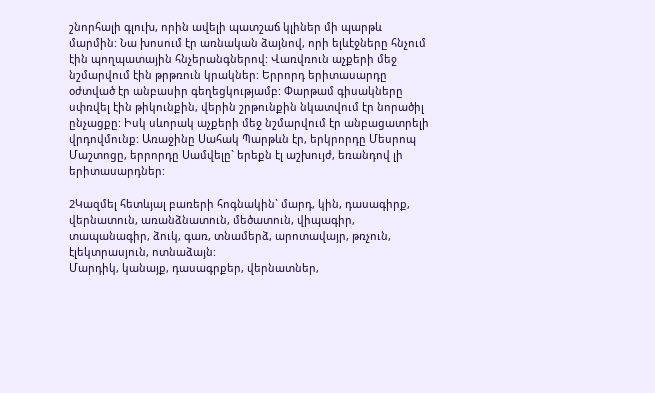շնորհալի գլուխ, որին ավելի պատշաճ կլիներ մի պարթև մարմին: Նա խոսում էր առնական ձայնով, որի ելևէջները հնչում էին պողպատային հնչերանգներով: Վառվռուն աչքերի մեջ նշմարվում էին թրթռուն կրակներ: Երրորդ երիտասարդը օժտված էր անբասիր գեղեցկությամբ: Փարթամ գիսակները սփռվել էին թիկունքին, վերին շրթունքին նկատվում էր նորածիլ ընչացքը: Իսկ սևորակ աչքերի մեջ նշմարվում էր անբացատրելի վրդովմունք: Առաջինը Սահակ Պարթևն էր, երկրորդը Մեսրոպ Մաշտոցը, երրորդը Սամվելը` երեքն էլ աշխույժ, եռանդով լի երիտասարդներ:

2Կազմել հետևյալ բառերի հոգնակին` մարդ, կին, դասագիրք, վերնատուն, առանձնատուն, մեծատուն, վիպագիր, տապանագիր, ձուկ, գառ, տնամերձ, արոտավայր, թռչուն, էլեկտրասյուն, ոտնաձայն:
Մարդիկ, կանայք, դասագրքեր, վերնատներ,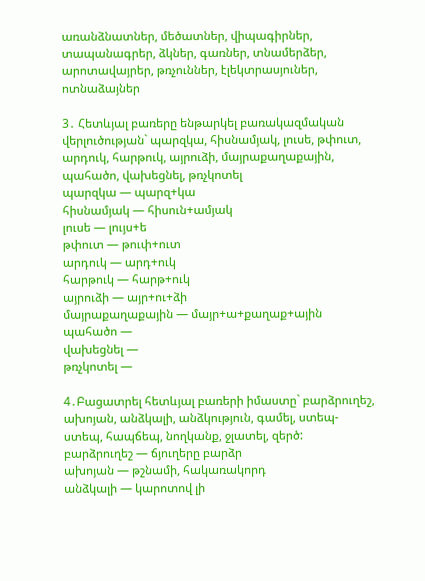առանձնատներ, մեծատներ, վիպագիրներ, տապանագրեր, ձկներ, գառներ, տնամերձեր, արոտավայրեր, թռչուններ, էլեկտրասյուներ, ոտնաձայներ

3․ Հետևյալ բառերը ենթարկել բառակազմական վերլուծության` պարզկա, հիսնամյակ, լուսե, թփուտ, արդուկ, հարթուկ, այրուձի, մայրաքաղաքային, պահածո, վախեցնել, թռչկոտել
պարզկա — պարզ+կա
հիսնամյակ — հիսուն+ամյակ
լուսե — լույս+ե
թփուտ — թուփ+ուտ
արդուկ — արդ+ուկ
հարթուկ — հարթ+ուկ
այրուձի — այր+ու+ձի
մայրաքաղաքային — մայր+ա+քաղաք+ային
պահածո —
վախեցնել —
թռչկոտել —

4․Բացատրել հետևյալ բառերի իմաստը` բարձրուղեշ, ախոյան, անձկալի, անձկություն, գամել, ստեպ-ստեպ, հապճեպ, նողկանք, ջլատել, զերծ:
բարձրուղեշ — ճյուղերը բարձր
ախոյան — թշնամի, հակառակորդ
անձկալի — կարոտով լի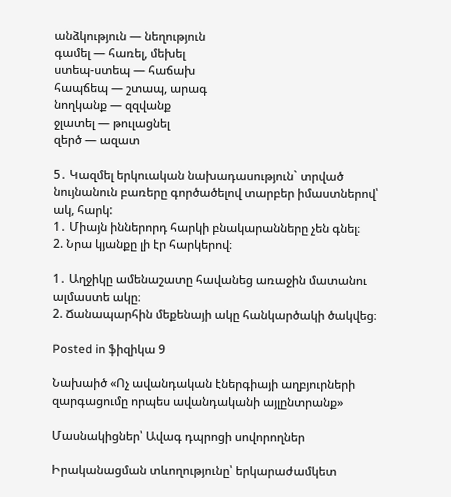անձկություն — նեղություն
գամել — հառել, մեխել
ստեպ-ստեպ — հաճախ
հապճեպ — շտապ, արագ
նողկանք — զզվանք
ջլատել — թուլացնել
զերծ — ազատ

5․ Կազմել երկուական նախադասություն` տրված նույնանուն բառերը գործածելով տարբեր իմաստներով՝ ակ, հարկ:
1․ Միայն իններորդ հարկի բնակարանները չեն գնել։
2. Նրա կյանքը լի էր հարկերով։

1․ Աղջիկը ամենաշատը հավանեց առաջին մատանու ալմաստե ակը։
2. Ճանապարհին մեքենայի ակը հանկարծակի ծակվեց։

Posted in ֆիզիկա 9

Նախաիծ «Ոչ ավանդական էներգիայի աղբյուրների զարգացումը որպես ավանդականի այլընտրանք»

Մասնակիցներ՝ Ավագ դպրոցի սովորողներ

Իրականացման տևողությունը՝ երկարաժամկետ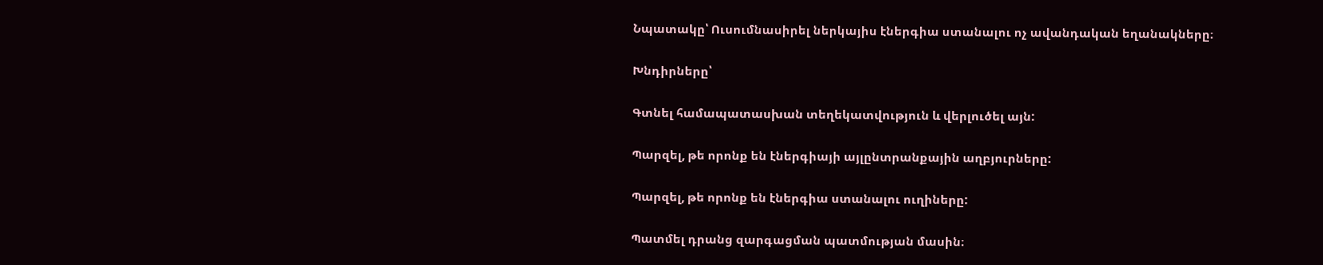Նպատակը՝ Ուսումնասիրել ներկայիս էներգիա ստանալու ոչ ավանդական եղանակները։

Խնդիրները՝

Գտնել համապատասխան տեղեկատվություն և վերլուծել այն:

Պարզել, թե որոնք են էներգիայի այլընտրանքային աղբյուրները:

Պարզել, թե որոնք են էներգիա ստանալու ուղիները:

Պատմել դրանց զարգացման պատմության մասին։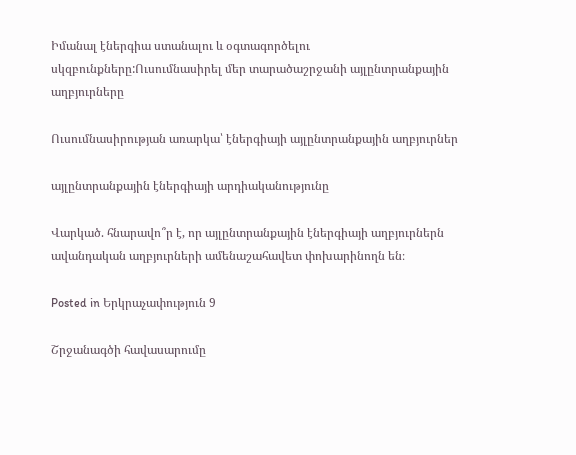Իմանալ էներգիա ստանալու և օգտագործելու սկզբունքները:Ուսումնասիրել մեր տարածաշրջանի այլընտրանքային աղբյուրները

Ուսումնասիրության առարկա՝ էներգիայի այլընտրանքային աղբյուրներ

այլընտրանքային էներգիայի արդիականությունը

Վարկած. հնարավո՞ր է, որ այլընտրանքային էներգիայի աղբյուրներն ավանդական աղբյուրների ամենաշահավետ փոխարինողն են։

Posted in Երկրաչափություն 9

Շրջանագծի հավասարումը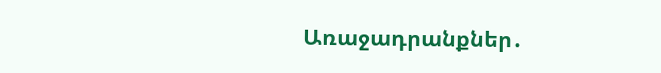Առաջադրանքներ․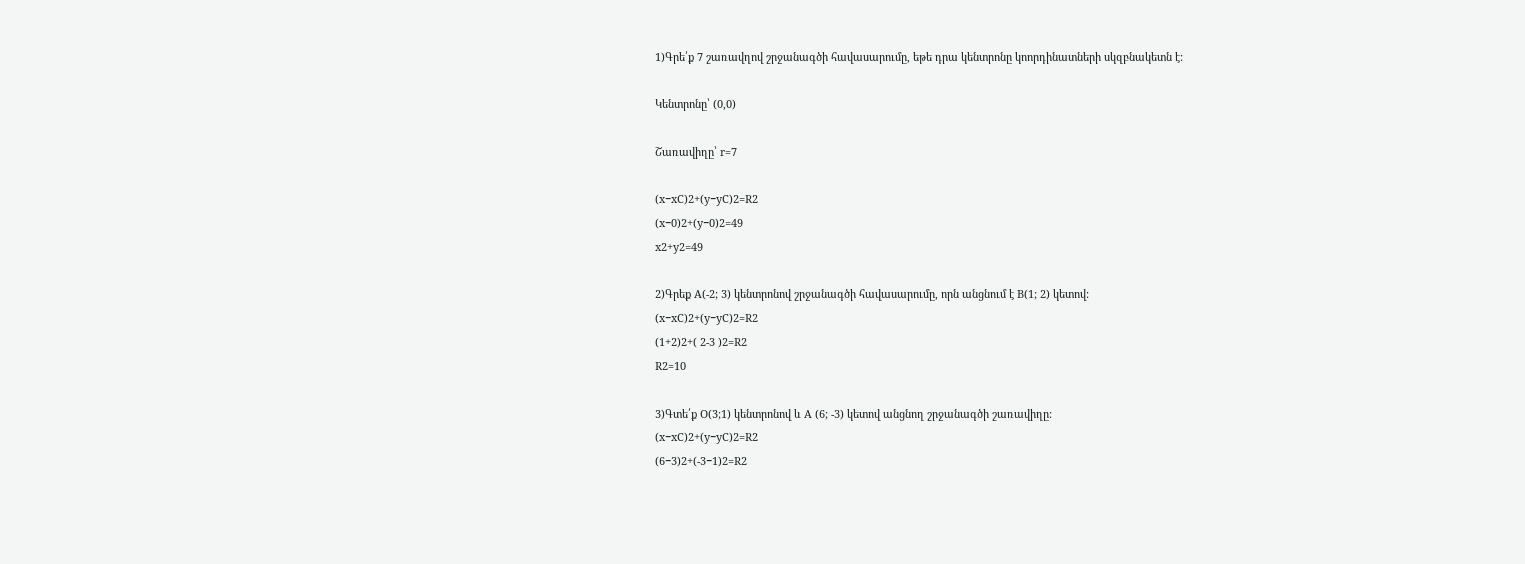1)Գրե՛ք 7 շառավղով շրջանագծի հավասարումը, եթե դրա կենտրոնը կոորդինատների սկզբնակետն է:

Կենտրոնը՝ (0,0)

Շառավիղը՝ r=7

(x−xC)2+(y−yC)2=R2
(x−0)2+(y−0)2=49
x2+y2=49

2)Գրեք A(-2; 3) կենտրոնով շրջանագծի հավասարումը, որն անցնում է B(1; 2) կետով:
(x−xC)2+(y−yC)2=R2
(1+2)2+( 2-3 )2=R2
R2=10

3)Գտե՛ք O(3;1) կենտրոնով և A (6; -3) կետով անցնող շրջանագծի շառավիղը:
(x−xC)2+(y−yC)2=R2
(6−3)2+(-3−1)2=R2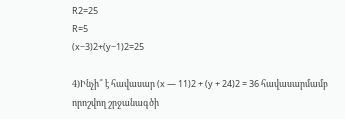R2=25
R=5
(x−3)2+(y−1)2=25

4)Ինչի՞ է հավասար (x — 11)2 + (y + 24)2 = 36 հավասարմամբ որոշվող շրջանագծի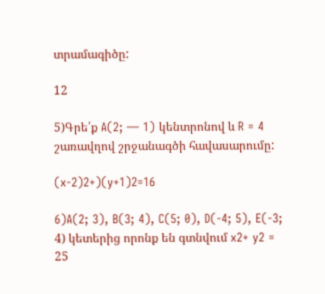տրամագիծը:

12

5)Գրե՛ք A(2; — 1) կենտրոնով և R = 4 շառավղով շրջանագծի հավասարումը:

(x-2)2+)(y+1)2=16

6)A(2; 3), B(3; 4), C(5; 0), D(-4; 5), E(-3; 4) կետերից որոնք են գտնվում x2+ y2 = 25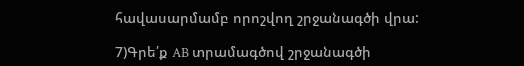հավասարմամբ որոշվող շրջանագծի վրա:

7)Գրե՛ք AB տրամագծով շրջանագծի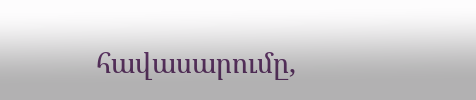հավասարումը,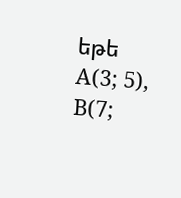եթե A(3; 5), B(7;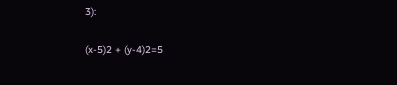3):

(x-5)2 + (y-4)2=5